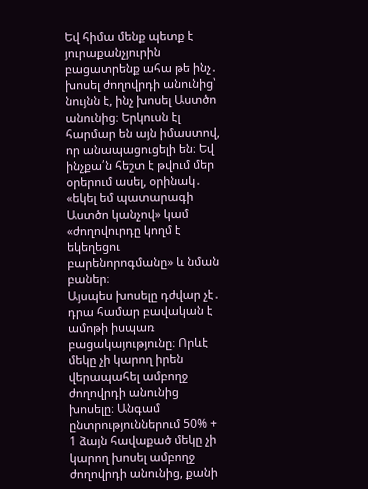Եվ հիմա մենք պետք է յուրաքանչյուրին բացատրենք ահա թե ինչ․
խոսել ժողովրդի անունից՝ նույնն է, ինչ խոսել Աստծո անունից։ Երկուսն էլ հարմար են այն իմաստով, որ անապացուցելի են։ Եվ ինչքա՛ն հեշտ է թվում մեր օրերում ասել, օրինակ․ «եկել եմ պատարագի Աստծո կանչով» կամ «ժողովուրդը կողմ է եկեղեցու բարենորոգմանը» և նման բաներ։
Այսպես խոսելը դժվար չէ․ դրա համար բավական է ամոթի իսպառ բացակայությունը։ Որևէ մեկը չի կարող իրեն վերապահել ամբողջ ժողովրդի անունից խոսելը։ Անգամ ընտրություններում 50% + 1 ձայն հավաքած մեկը չի կարող խոսել ամբողջ ժողովրդի անունից, քանի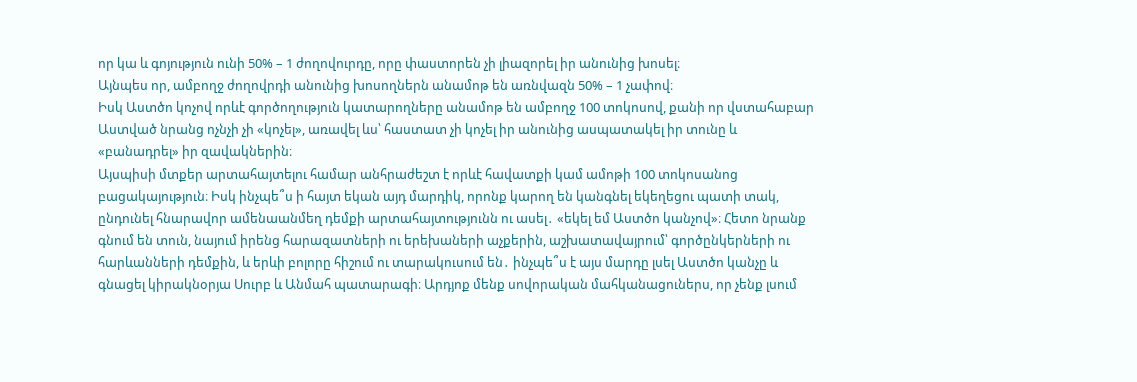որ կա և գոյություն ունի 50% – 1 ժողովուրդը, որը փաստորեն չի լիազորել իր անունից խոսել։
Այնպես որ, ամբողջ ժողովրդի անունից խոսողներն անամոթ են առնվազն 50% – 1 չափով։
Իսկ Աստծո կոչով որևէ գործողություն կատարողները անամոթ են ամբողջ 100 տոկոսով, քանի որ վստահաբար Աստված նրանց ոչնչի չի «կոչել», առավել ևս՝ հաստատ չի կոչել իր անունից ասպատակել իր տունը և «բանադրել» իր զավակներին։
Այսպիսի մտքեր արտահայտելու համար անհրաժեշտ է որևէ հավատքի կամ ամոթի 100 տոկոսանոց բացակայություն։ Իսկ ինչպե՞ս ի հայտ եկան այդ մարդիկ, որոնք կարող են կանգնել եկեղեցու պատի տակ, ընդունել հնարավոր ամենաանմեղ դեմքի արտահայտությունն ու ասել․ «եկել եմ Աստծո կանչով»։ Հետո նրանք գնում են տուն, նայում իրենց հարազատների ու երեխաների աչքերին, աշխատավայրում՝ գործընկերների ու հարևանների դեմքին, և երևի բոլորը հիշում ու տարակուսում են․ ինչպե՞ս է այս մարդը լսել Աստծո կանչը և գնացել կիրակնօրյա Սուրբ և Անմահ պատարագի։ Արդյոք մենք սովորական մահկանացուներս, որ չենք լսում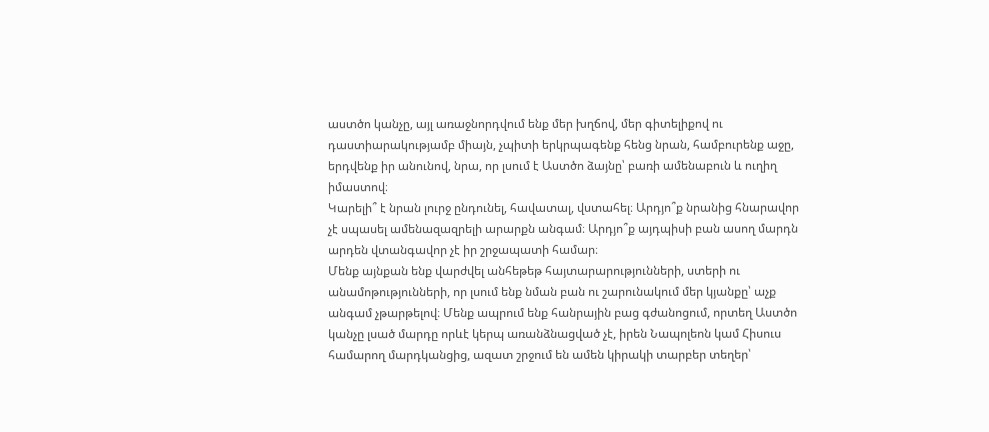աստծո կանչը, այլ առաջնորդվում ենք մեր խղճով, մեր գիտելիքով ու դաստիարակությամբ միայն, չպիտի երկրպագենք հենց նրան, համբուրենք աջը, երդվենք իր անունով, նրա, որ լսում է Աստծո ձայնը՝ բառի ամենաբուն և ուղիղ իմաստով։
Կարելի՞ է նրան լուրջ ընդունել, հավատալ, վստահել։ Արդյո՞ք նրանից հնարավոր չէ սպասել ամենազազրելի արարքն անգամ։ Արդյո՞ք այդպիսի բան ասող մարդն արդեն վտանգավոր չէ իր շրջապատի համար։
Մենք այնքան ենք վարժվել անհեթեթ հայտարարությունների, ստերի ու անամոթությունների, որ լսում ենք նման բան ու շարունակում մեր կյանքը՝ աչք անգամ չթարթելով։ Մենք ապրում ենք հանրային բաց գժանոցում, որտեղ Աստծո կանչը լսած մարդը որևէ կերպ առանձնացված չէ, իրեն Նապոլեոն կամ Հիսուս համարող մարդկանցից, ազատ շրջում են ամեն կիրակի տարբեր տեղեր՝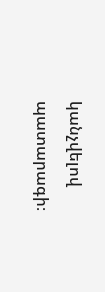կանչվելով պատարագի։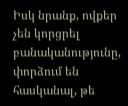Իսկ նրանք, ովքեր չեն կորցրել բանականությունը, փորձում են հասկանալ, թե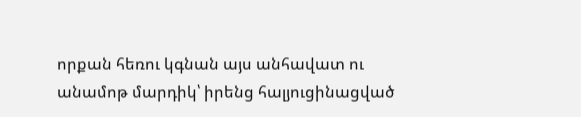որքան հեռու կգնան այս անհավատ ու անամոթ մարդիկ՝ իրենց հալյուցինացված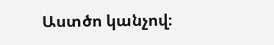Աստծո կանչով։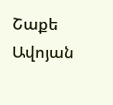Շաքե Ավոյան